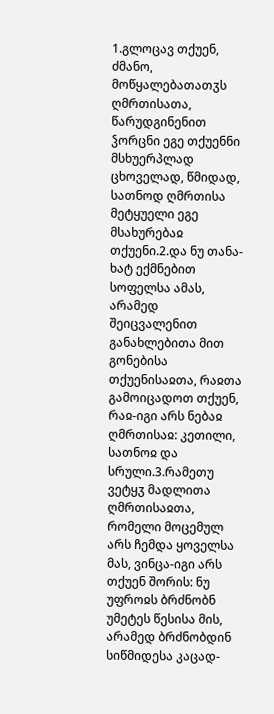1.გლოცავ თქუენ, ძმანო, მოწყალებათათჳს ღმრთისათა, წარუდგინენით ჴორცნი ეგე თქუენნი მსხუერპლად ცხოველად, წმიდად, სათნოდ ღმრთისა მეტყუელი ეგე მსახურებაჲ თქუენი.2.და ნუ თანა-ხატ ექმნებით სოფელსა ამას, არამედ შეიცვალენით განახლებითა მით გონებისა თქუენისაჲთა, რაჲთა გამოიცადოთ თქუენ, რაჲ-იგი არს ნებაჲ ღმრთისაჲ: კეთილი, სათნოჲ და სრული.3.რამეთუ ვეტყჳ მადლითა ღმრთისაჲთა, რომელი მოცემულ არს ჩემდა ყოველსა მას, ვინცა-იგი არს თქუენ შორის: ნუ უფროჲს ბრძნობნ უმეტეს წესისა მის, არამედ ბრძნობდინ სიწმიდესა კაცად-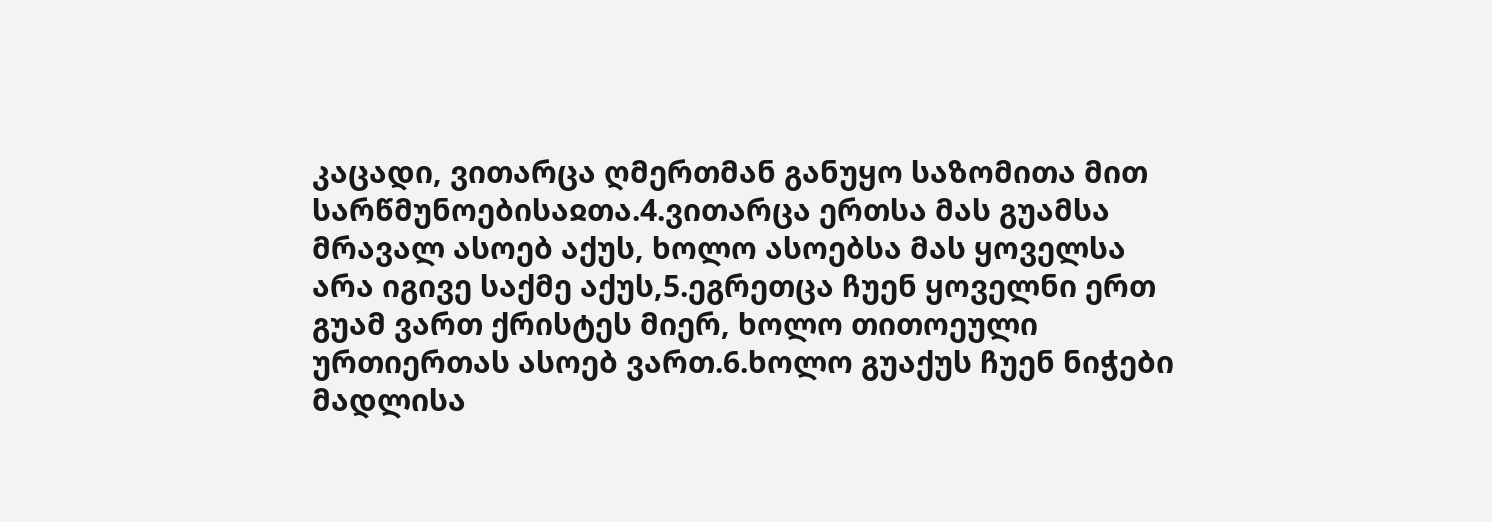კაცადი, ვითარცა ღმერთმან განუყო საზომითა მით სარწმუნოებისაჲთა.4.ვითარცა ერთსა მას გუამსა მრავალ ასოებ აქუს, ხოლო ასოებსა მას ყოველსა არა იგივე საქმე აქუს,5.ეგრეთცა ჩუენ ყოველნი ერთ გუამ ვართ ქრისტეს მიერ, ხოლო თითოეული ურთიერთას ასოებ ვართ.6.ხოლო გუაქუს ჩუენ ნიჭები მადლისა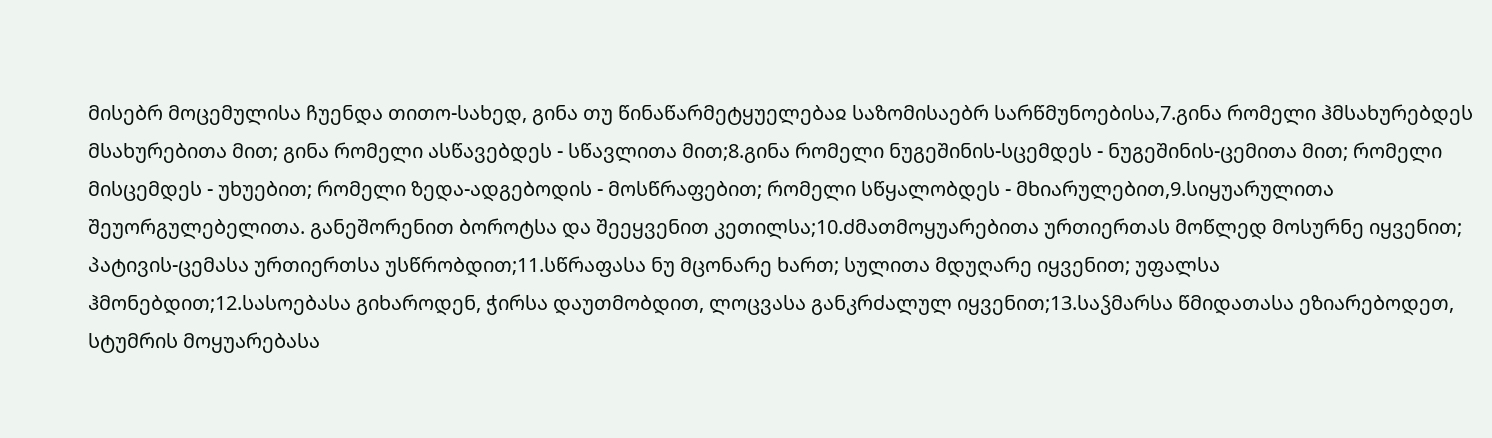მისებრ მოცემულისა ჩუენდა თითო-სახედ, გინა თუ წინაწარმეტყუელებაჲ საზომისაებრ სარწმუნოებისა,7.გინა რომელი ჰმსახურებდეს მსახურებითა მით; გინა რომელი ასწავებდეს - სწავლითა მით;8.გინა რომელი ნუგეშინის-სცემდეს - ნუგეშინის-ცემითა მით; რომელი მისცემდეს - უხუებით; რომელი ზედა-ადგებოდის - მოსწრაფებით; რომელი სწყალობდეს - მხიარულებით,9.სიყუარულითა შეუორგულებელითა. განეშორენით ბოროტსა და შეეყვენით კეთილსა;10.ძმათმოყუარებითა ურთიერთას მოწლედ მოსურნე იყვენით; პატივის-ცემასა ურთიერთსა უსწრობდით;11.სწრაფასა ნუ მცონარე ხართ; სულითა მდუღარე იყვენით; უფალსა ჰმონებდით;12.სასოებასა გიხაროდენ, ჭირსა დაუთმობდით, ლოცვასა განკრძალულ იყვენით;13.საჴმარსა წმიდათასა ეზიარებოდეთ, სტუმრის მოყუარებასა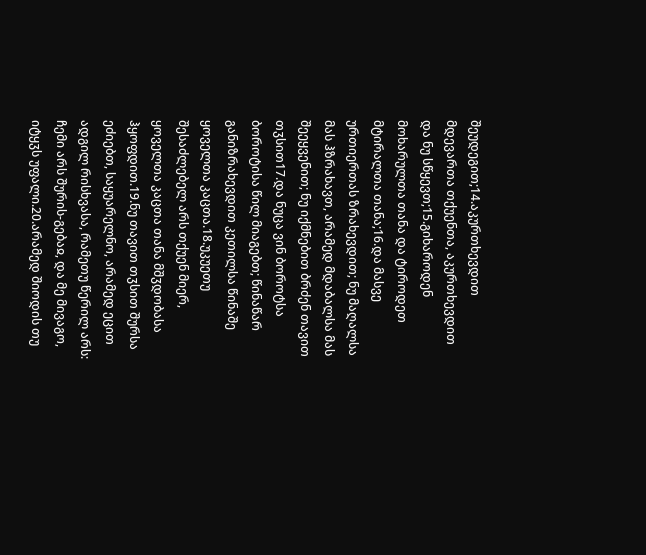შეუდეგით;14.აკურთხევდით მდევართა თქუენთა, აკურთხევდით და ნუ სწყევთ;15.გიხაროდენ მოხარულთა თანა და ტიროდეთ მტირალთა თანა;16.და მასვე ურთიერთას ზრახევდით; ნუ მაღალსა მას ჰზრახავთ, არამედ მდაბალსა მას შეეყვენით; ნუ იქმნებით ბრძენ თავით თჳსით17.და ნუცა ვინ ბოროტსა ბოროტისა წილ მიაგებთ; წინაწარ განიზრახევდით კეთილსა წინაშე ყოველთა კაცთა.18.უკუეთუ შესაძლებელ არს თქუენ მიერ, ყოველთა კაცთა თანა მშჳდობასა ჰყოფდით.19.ნუ თავით თჳსით შურსა ეძიებთ, საყუარელნო, არამედ ეცით ადგილ რისხვასა, რამეთუ წერილ არს: ჩემი არს შურის-გებაჲ, და მე მივაგო, იტყჳს უფალი.20.არამედ შიოდის თუ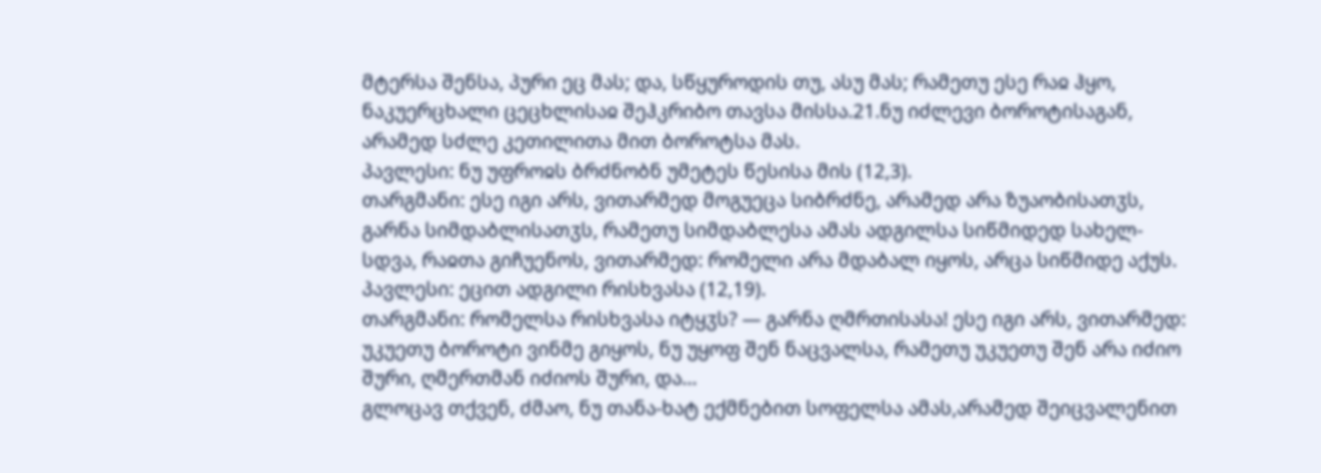მტერსა შენსა, პური ეც მას; და, სწყუროდის თუ, ასუ მას; რამეთუ ესე რაჲ ჰყო, ნაკუერცხალი ცეცხლისაჲ შეჰკრიბო თავსა მისსა.21.ნუ იძლევი ბოროტისაგან, არამედ სძლე კეთილითა მით ბოროტსა მას.
პავლესი: ნუ უფროჲს ბრძნობნ უმეტეს წესისა მის (12,3).
თარგმანი: ესე იგი არს, ვითარმედ მოგუეცა სიბრძნე, არამედ არა ზუაობისათჳს, გარნა სიმდაბლისათჳს, რამეთუ სიმდაბლესა ამას ადგილსა სიწმიდედ სახელ-სდვა, რაჲთა გიჩუენოს, ვითარმედ: რომელი არა მდაბალ იყოს, არცა სიწმიდე აქუს.
პავლესი: ეცით ადგილი რისხვასა (12,19).
თარგმანი: რომელსა რისხვასა იტყჳს? — გარნა ღმრთისასა! ესე იგი არს, ვითარმედ: უკუეთუ ბოროტი ვინმე გიყოს, ნუ უყოფ შენ ნაცვალსა, რამეთუ უკუეთუ შენ არა იძიო შური, ღმერთმან იძიოს შური, და...
გლოცავ თქვენ, ძმაო, ნუ თანა-ხატ ექმნებით სოფელსა ამას,არამედ შეიცვალენით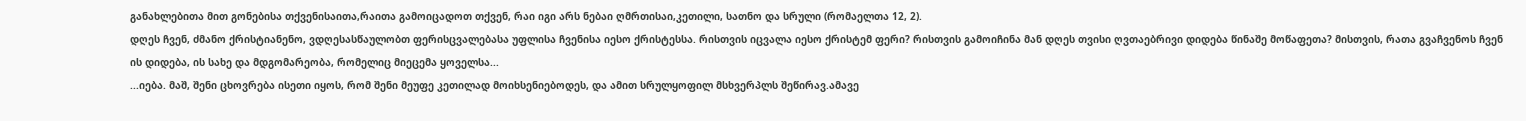განახლებითა მით გონებისა თქვენისაითა,რაითა გამოიცადოთ თქვენ, რაი იგი არს ნებაი ღმრთისაი,კეთილი, სათნო და სრული (რომაელთა 12, 2).
დღეს ჩვენ, ძმანო ქრისტიანენო, ვდღესასწაულობთ ფერისცვალებასა უფლისა ჩვენისა იესო ქრისტესსა. რისთვის იცვალა იესო ქრისტემ ფერი? რისთვის გამოიჩინა მან დღეს თვისი ღვთაებრივი დიდება წინაშე მოწაფეთა? მისთვის, რათა გვაჩვენოს ჩვენ ის დიდება, ის სახე და მდგომარეობა, რომელიც მიეცემა ყოველსა...
...იება. მაშ, შენი ცხოვრება ისეთი იყოს, რომ შენი მეუფე კეთილად მოიხსენიებოდეს, და ამით სრულყოფილ მსხვერპლს შეწირავ.ამავე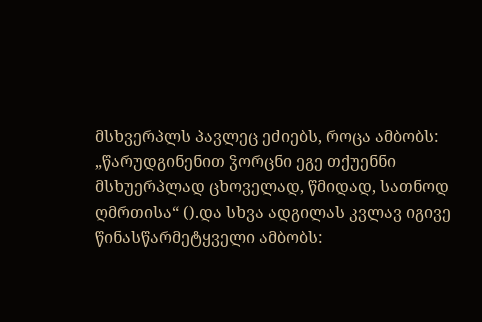მსხვერპლს პავლეც ეძიებს, როცა ამბობს: „წარუდგინენით ჴორცნი ეგე თქუენნი მსხუერპლად ცხოველად, წმიდად, სათნოდ ღმრთისა“ ().და სხვა ადგილას კვლავ იგივე წინასწარმეტყველი ამბობს: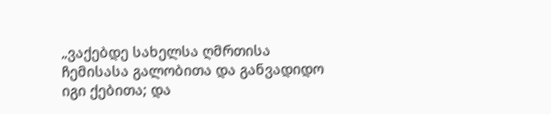„ვაქებდე სახელსა ღმრთისა ჩემისასა გალობითა და განვადიდო იგი ქებითა; და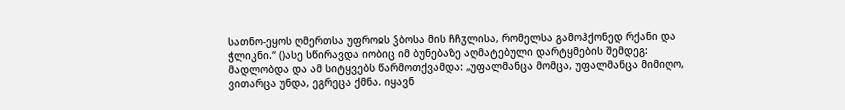სათნო-ეყოს ღმერთსა უფროჲს ჴბოსა მის ჩჩჳლისა, რომელსა გამოჰქონედ რქანი და ჭლიკნი.“ ()ასე სწირავდა იობიც იმ ბუნებაზე აღმატებული დარტყმების შემდეგ: მადლობდა და ამ სიტყვებს წარმოთქვამდა: „უფალმანცა მომცა, უფალმანცა მიმიღო, ვითარცა უნდა, ეგრეცა ქმნა. იყავნ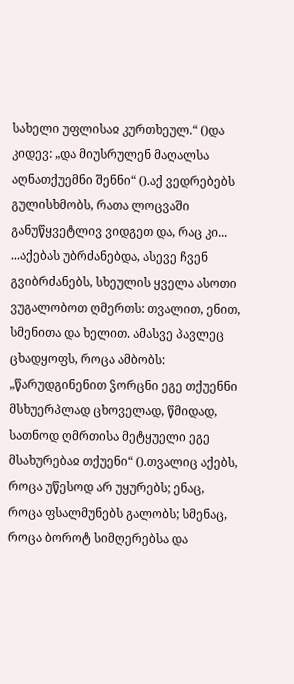სახელი უფლისაჲ კურთხეულ.“ ()და კიდევ: „და მიუსრულენ მაღალსა აღნათქუემნი შენნი“ ().აქ ვედრებებს გულისხმობს, რათა ლოცვაში განუწყვეტლივ ვიდგეთ და, რაც კი...
...აქებას უბრძანებდა, ასევე ჩვენ გვიბრძანებს, სხეულის ყველა ასოთი ვუგალობოთ ღმერთს: თვალით, ენით, სმენითა და ხელით. ამასვე პავლეც ცხადყოფს, როცა ამბობს: „წარუდგინენით ჴორცნი ეგე თქუენნი მსხუერპლად ცხოველად, წმიდად, სათნოდ ღმრთისა მეტყუელი ეგე მსახურებაჲ თქუენი“ ().თვალიც აქებს, როცა უწესოდ არ უყურებს; ენაც, როცა ფსალმუნებს გალობს; სმენაც, როცა ბოროტ სიმღერებსა და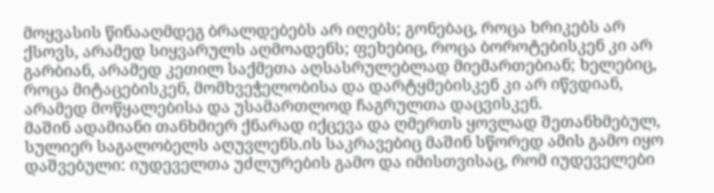მოყვასის წინააღმდეგ ბრალდებებს არ იღებს; გონებაც, როცა ხრიკებს არ ქსოვს, არამედ სიყვარულს აღმოადენს; ფეხებიც, როცა ბოროტებისკენ კი არ გარბიან, არამედ კეთილ საქმეთა აღსასრულებლად მიემართებიან; ხელებიც, როცა მიტაცებისკენ, მომხვეჭელობისა და დარტყმებისკენ კი არ იწვდიან, არამედ მოწყალებისა და უსამართლოდ ჩაგრულთა დაცვისკენ.
მაშინ ადამიანი თანხმიერ ქნარად იქცევა და ღმერთს ყოვლად შეთანხმებულ, სულიერ საგალობელს აღუვლენს.ის საკრავებიც მაშინ სწორედ ამის გამო იყო დაშვებული: იუდეველთა უძლურების გამო და იმისთვისაც, რომ იუდეველები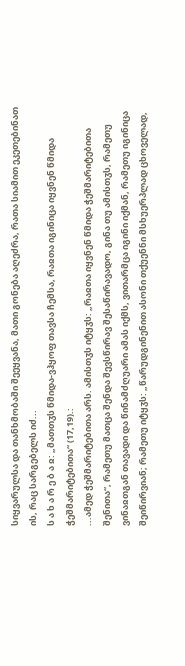სიყვარულსა და თანხმობაში შეეყვანა, მათი გონება აღეძრა, რათა სიამით ეკეთებინათ ის, რაც სარგებელს იძ...
ს ა ხ ა რ ე ბ ა ჲ: „მათთჳს წმიდა-ვჰყოფ თავსა ჩემსა, რაჲთა იგინიცა იყვნენ წმიდა ჭეშმარიტებითა“ (17,19).:
...ამედ ჭეშმარიტებითა არს. ამისთჳს იტყჳს: „რაჲთა იყვნენ წმიდა ჭეშმარიტებითა შენითა“, რამეთუ მათცა შენდა შევსწირავ შესაწირავადო, გინა თუ ამისთჳს, რამეთუ ვინაჲთგან თავადი და წინამძღუარი ამას იქმს, ვითარმცა იგინი იქმან, რამეთუ იგინიცა შეიწირვიან; რამეთუ იტყჳს: „წარუდგინენით ასონი თქუენნი მსხუერპლად ცხოველად,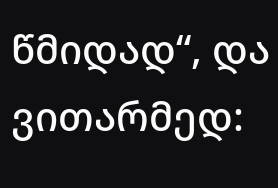წმიდად“, და ვითარმედ: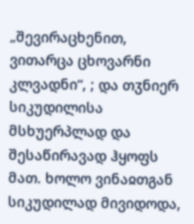„შევირაცხენით, ვითარცა ცხოვარნი კლვადნი“, ; და თჳნიერ სიკუდილისა მსხუერპლად და შესაწირავად ჰყოფს მათ. ხოლო ვინაჲთგან სიკუდილად მივიდოდა,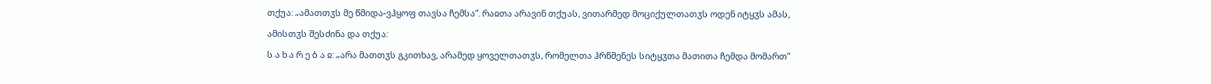თქუა: „ამათთჳს მე წმიდა-ვჰყოფ თავსა ჩემსა“. რაჲთა არავინ თქუას, ვითარმედ მოციქულთათჳს ოდენ იტყჳს ამას, ამისთჳს შესძინა და თქუა:
ს ა ხ ა რ ე ბ ა ჲ: „არა მათთჳს გკითხავ, არამედ ყოველთათჳს, რომელთა ჰრწმენეს სიტყჳთა მათითა ჩემდა მომართ“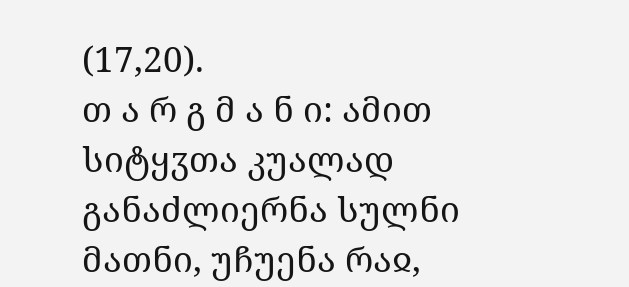(17,20).
თ ა რ გ მ ა ნ ი: ამით სიტყჳთა კუალად განაძლიერნა სულნი მათნი, უჩუენა რაჲ,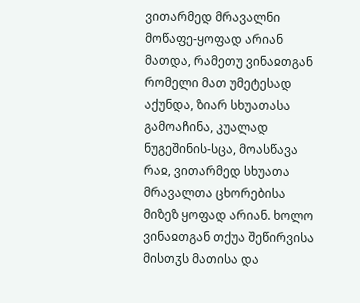ვითარმედ მრავალნი მოწაფე-ყოფად არიან მათდა, რამეთუ ვინაჲთგან რომელი მათ უმეტესად აქუნდა, ზიარ სხუათასა გამოაჩინა, კუალად ნუგეშინის-სცა, მოასწავა რაჲ, ვითარმედ სხუათა მრავალთა ცხორებისა მიზეზ ყოფად არიან. ხოლო ვინაჲთგან თქუა შეწირვისა მისთჳს მათისა და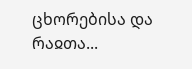ცხორებისა და რაჲთა...